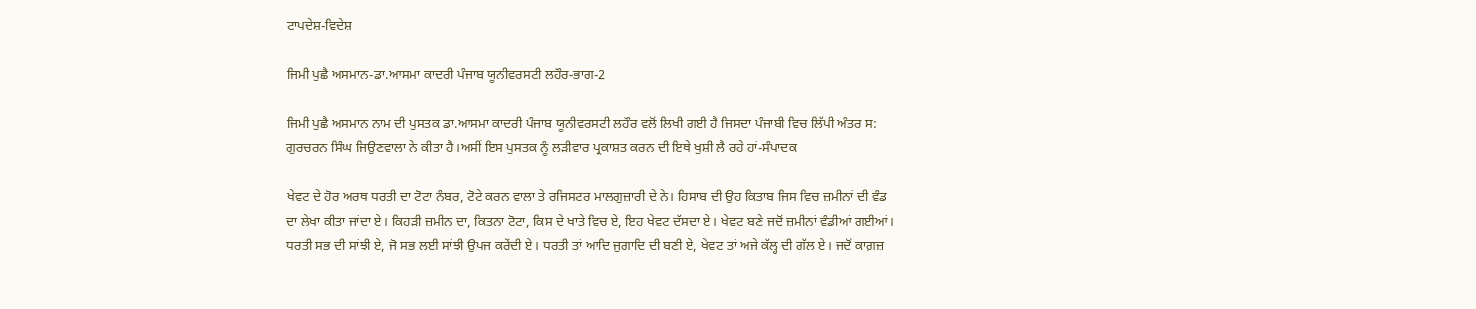ਟਾਪਦੇਸ਼-ਵਿਦੇਸ਼

ਜਿਮੀ ਪੁਛੈ ਅਸਮਾਨ-ਡਾ.ਆਸਮਾ ਕਾਦਰੀ ਪੰਜਾਬ ਯੂਨੀਵਰਸਟੀ ਲਹੌਰ-ਭਾਗ-2

ਜਿਮੀ ਪੁਛੈ ਅਸਮਾਨ ਨਾਮ ਦੀ ਪੁਸਤਕ ਡਾ.ਆਸਮਾ ਕਾਦਰੀ ਪੰਜਾਬ ਯੂਨੀਵਰਸਟੀ ਲਹੌਰ ਵਲੋਂ ਲਿਖੀ ਗਈ ਹੈ ਜਿਸਦਾ ਪੰਜਾਬੀ ਵਿਚ ਲਿੱਪੀ ਅੰਤਰ ਸ: ਗੁਰਚਰਨ ਸਿੰਘ ਜਿਉਣਵਾਲਾ ਨੇ ਕੀਤਾ ਹੈ।ਅਸੀਂ ਇਸ ਪੁਸਤਕ ਨੂੰ ਲੜੀਵਾਰ ਪ੍ਰਕਾਸ਼ਤ ਕਰਨ ਦੀ ਇਥੇ ਖੁਸ਼ੀ ਲੈ ਰਹੇ ਹਾਂ-ਸੰਪਾਦਕ

ਖੇਵਟ ਦੇ ਹੋਰ ਅਰਥ ਧਰਤੀ ਦਾ ਟੋਟਾ ਨੰਬਰ, ਟੋਟੇ ਕਰਨ ਵਾਲਾ ਤੇ ਰਜਿਸਟਰ ਮਾਲਗੁਜ਼ਾਰੀ ਦੇ ਨੇ। ਹਿਸਾਬ ਦੀ ਉਹ ਕਿਤਾਬ ਜਿਸ ਵਿਚ ਜ਼ਮੀਨਾਂ ਦੀ ਵੰਡ ਦਾ ਲੇਖਾ ਕੀਤਾ ਜਾਂਦਾ ਏ। ਕਿਹੜੀ ਜ਼ਮੀਨ ਦਾ, ਕਿਤਨਾ ਟੋਟਾ, ਕਿਸ ਦੇ ਖਾਤੇ ਵਿਚ ਏ, ਇਹ ਖੇਵਟ ਦੱਸਦਾ ਏ। ਖੇਵਟ ਬਣੇ ਜਦੋਂ ਜ਼ਮੀਨਾਂ ਵੰਡੀਆਂ ਗਈਆਂ। ਧਰਤੀ ਸਭ ਦੀ ਸਾਂਝੀ ਏ, ਜੋ ਸਭ ਲਈ ਸਾਂਝੀ ਉਪਜ ਕਰੇਂਦੀ ਏ। ਧਰਤੀ ਤਾਂ ਆਦਿ ਜੁਗਾਦਿ ਦੀ ਬਣੀ ਏ, ਖੇਵਟ ਤਾਂ ਅਜੇ ਕੱਲ੍ਹ ਦੀ ਗੱਲ ਏ। ਜਦੋਂ ਕਾਗ਼ਜ਼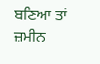ਬਣਿਆ ਤਾਂ ਜ਼ਮੀਨ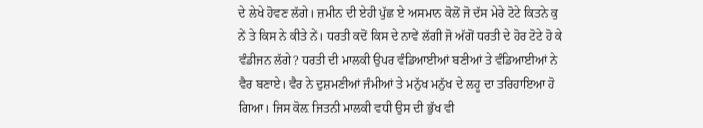ਦੇ ਲੇਖੇ ਹੋਵਣ ਲੱਗੇ। ਜ਼ਮੀਨ ਦੀ ਏਹੀ ਪੁੱਛ ਏ ਅਸਮਾਨ ਕੋਲੋਂ ਜੋ ਦੱਸ ਮੇਰੇ ਟੋਟੇ ਕਿਤਨੇ ਕੁ ਨੇਂ ਤੇ ਕਿਸ ਨੇ ਕੀਤੇ ਨੇਂ। ਧਰਤੀ ਕਦੋਂ ਕਿਸ ਦੇ ਨਾਵੇਂ ਲੱਗੀ ਜੋ ਅੱਗੋਂ ਧਰਤੀ ਦੇ ਹੋਰ ਟੋਟੇ ਹੋ ਕੇ ਵੰਡੀਜਨ ਲੱਗੇ? ਧਰਤੀ ਦੀ ਮਾਲਕੀ ਉਪਰ ਵੰਡਿਆਈਆਂ ਬਣੀਆਂ ਤੇ ਵੰਡਿਆਈਆਂ ਨੇ ਵੈਰ ਬਣਾਏ। ਵੈਰ ਨੇ ਦੁਸ਼ਮਣੀਆਂ ਜੰਮੀਆਂ ਤੇ ਮਨੁੱਖ ਮਨੁੱਖ ਦੇ ਲਹੂ ਦਾ ਤਰਿਹਾਇਆ ਹੋ ਗਿਆ। ਜਿਸ ਕੋਲ਼ ਜਿਤਨੀ ਮਾਲਕੀ ਵਧੀ ਉਸ ਦੀ ਭੁੱਖ ਵੀ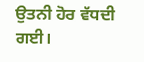ਉਤਨੀ ਹੋਰ ਵੱਧਦੀ ਗਈ।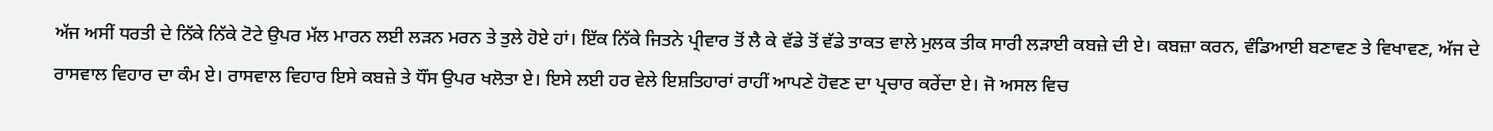ਅੱਜ ਅਸੀਂ ਧਰਤੀ ਦੇ ਨਿੱਕੇ ਨਿੱਕੇ ਟੋਟੇ ਉਪਰ ਮੱਲ ਮਾਰਨ ਲਈ ਲੜਨ ਮਰਨ ਤੇ ਤੁਲੇ ਹੋਏ ਹਾਂ। ਇੱਕ ਨਿੱਕੇ ਜਿਤਨੇ ਪ੍ਰੀਵਾਰ ਤੋਂ ਲੈ ਕੇ ਵੱਡੇ ਤੋਂ ਵੱਡੇ ਤਾਕਤ ਵਾਲੇ ਮੁਲਕ ਤੀਕ ਸਾਰੀ ਲੜਾਈ ਕਬਜ਼ੇ ਦੀ ਏ। ਕਬਜ਼ਾ ਕਰਨ, ਵੰਡਿਆਈ ਬਣਾਵਣ ਤੇ ਵਿਖਾਵਣ, ਅੱਜ ਦੇ ਰਾਸਵਾਲ ਵਿਹਾਰ ਦਾ ਕੰਮ ਏ। ਰਾਸਵਾਲ ਵਿਹਾਰ ਇਸੇ ਕਬਜ਼ੇ ਤੇ ਧੌਂਸ ਉਪਰ ਖਲੋਤਾ ਏ। ਇਸੇ ਲਈ ਹਰ ਵੇਲੇ ਇਸ਼ਤਿਹਾਰਾਂ ਰਾਹੀਂ ਆਪਣੇ ਹੋਵਣ ਦਾ ਪ੍ਰਚਾਰ ਕਰੇਂਦਾ ਏ। ਜੋ ਅਸਲ ਵਿਚ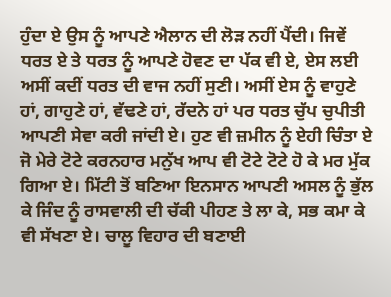ਹੁੰਦਾ ਏ ਉਸ ਨੂੰ ਆਪਣੇ ਐਲਾਨ ਦੀ ਲੋੜ ਨਹੀਂ ਪੈਂਦੀ। ਜਿਵੇਂ ਧਰਤ ਏ ਤੇ ਧਰਤ ਨੂੰ ਆਪਣੇ ਹੋਵਣ ਦਾ ਪੱਕ ਵੀ ਏ, ਏਸ ਲਈ ਅਸੀਂ ਕਦੀਂ ਧਰਤ ਦੀ ਵਾਜ ਨਹੀਂ ਸੁਣੀ। ਅਸੀਂ ਏਸ ਨੂੰ ਵਾਹੁਣੇ ਹਾਂ, ਗਾਹੁਣੇ ਹਾਂ, ਵੱਢਣੇ ਹਾਂ, ਰੱਦਨੇ ਹਾਂ ਪਰ ਧਰਤ ਚੁੱਪ ਚੁਪੀਤੀ ਆਪਣੀ ਸੇਵਾ ਕਰੀ ਜਾਂਦੀ ਏ। ਹੁਣ ਵੀ ਜ਼ਮੀਨ ਨੂੰ ਏਹੀ ਚਿੰਤਾ ਏ ਜੋ ਮੇਰੇ ਟੋਟੇ ਕਰਨਹਾਰ ਮਨੁੱਖ ਆਪ ਵੀ ਟੋਟੇ ਟੋਟੇ ਹੋ ਕੇ ਮਰ ਮੁੱਕ ਗਿਆ ਏ। ਮਿੱਟੀ ਤੋਂ ਬਣਿਆ ਇਨਸਾਨ ਆਪਣੀ ਅਸਲ ਨੂੰ ਭੁੱਲ ਕੇ ਜਿੰਦ ਨੂੰ ਰਾਸਵਾਲੀ ਦੀ ਚੱਕੀ ਪੀਹਣ ਤੇ ਲਾ ਕੇ, ਸਭ ਕਮਾ ਕੇ ਵੀ ਸੱਖਣਾ ਏ। ਚਾਲੂ ਵਿਹਾਰ ਦੀ ਬਣਾਈ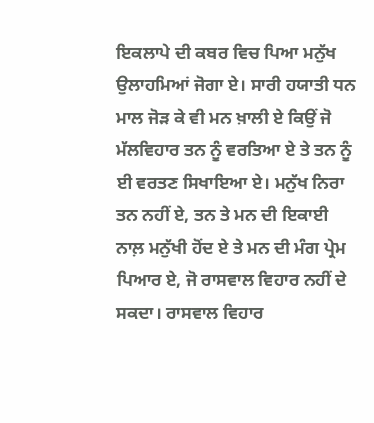ਇਕਲਾਪੇ ਦੀ ਕਬਰ ਵਿਚ ਪਿਆ ਮਨੁੱਖ ਉਲਾਹਮਿਆਂ ਜੋਗਾ ਏ। ਸਾਰੀ ਹਯਾਤੀ ਧਨ ਮਾਲ ਜੋੜ ਕੇ ਵੀ ਮਨ ਖ਼ਾਲੀ ਏ ਕਿਉਂ ਜੋ ਮੱਲਵਿਹਾਰ ਤਨ ਨੂੰ ਵਰਤਿਆ ਏ ਤੇ ਤਨ ਨੂੰ ਈ ਵਰਤਣ ਸਿਖਾਇਆ ਏ। ਮਨੁੱਖ ਨਿਰਾ ਤਨ ਨਹੀਂ ਏ, ਤਨ ਤੇ ਮਨ ਦੀ ਇਕਾਈ ਨਾਲ਼ ਮਨੁੱਖੀ ਹੋਂਦ ਏ ਤੇ ਮਨ ਦੀ ਮੰਗ ਪ੍ਰੇਮ ਪਿਆਰ ਏ, ਜੋ ਰਾਸਵਾਲ ਵਿਹਾਰ ਨਹੀਂ ਦੇ ਸਕਦਾ। ਰਾਸਵਾਲ ਵਿਹਾਰ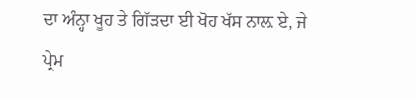ਦਾ ਅੰਨ੍ਹਾ ਖੂਹ ਤੇ ਗਿੱੜਦਾ ਈ ਖੋਹ ਖੱਸ ਨਾਲ਼ ਏ, ਜੇ ਪ੍ਰੇਮ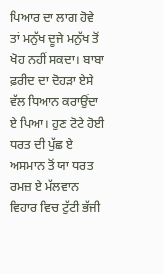ਪਿਆਰ ਦਾ ਲਾਗ ਹੋਵੇ ਤਾਂ ਮਨੁੱਖ ਦੂਜੇ ਮਨੁੱਖ ਤੋਂ ਖੋਹ ਨਹੀਂ ਸਕਦਾ। ਬਾਬਾ ਫ਼ਰੀਦ ਦਾ ਦੋਹੜਾ ਏਸੇ ਵੱਲ ਧਿਆਨ ਕਰਾਉਂਦਾ ਏ ਪਿਆ। ਹੁਣ ਟੋਟੇ ਹੋਈ ਧਰਤ ਦੀ ਪੁੱਛ ਏ ਅਸਮਾਨ ਤੋਂ ਯਾ ਧਰਤ ਰਮਜ਼ ਏ ਮੱਲਵਾਨ ਵਿਹਾਰ ਵਿਚ ਟੁੱਟੀ ਭੱਜੀ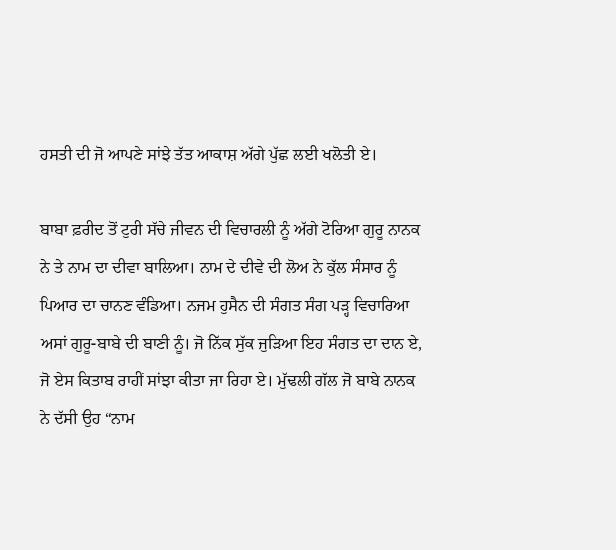ਹਸਤੀ ਦੀ ਜੋ ਆਪਣੇ ਸਾਂਝੇ ਤੱਤ ਆਕਾਸ਼ ਅੱਗੇ ਪੁੱਛ ਲਈ ਖਲੋਤੀ ਏ।

ਬਾਬਾ ਫ਼ਰੀਦ ਤੋਂ ਟੁਰੀ ਸੱਚੇ ਜੀਵਨ ਦੀ ਵਿਚਾਰਲੀ ਨੂੰ ਅੱਗੇ ਟੋਰਿਆ ਗੁਰੂ ਨਾਨਕ ਨੇ ਤੇ ਨਾਮ ਦਾ ਦੀਵਾ ਬਾਲਿਆ। ਨਾਮ ਦੇ ਦੀਵੇ ਦੀ ਲੋਅ ਨੇ ਕੁੱਲ ਸੰਸਾਰ ਨੂੰ ਪਿਆਰ ਦਾ ਚਾਨਣ ਵੰਡਿਆ। ਨਜਮ ਹੁਸੈਨ ਦੀ ਸੰਗਤ ਸੰਗ ਪੜ੍ਹ ਵਿਚਾਰਿਆ ਅਸਾਂ ਗੁਰੂ-ਬਾਬੇ ਦੀ ਬਾਣੀ ਨੂੰ। ਜੋ ਨਿੱਕ ਸੁੱਕ ਜੁੜਿਆ ਇਹ ਸੰਗਤ ਦਾ ਦਾਨ ਏ, ਜੋ ਏਸ ਕਿਤਾਬ ਰਾਹੀਂ ਸਾਂਝਾ ਕੀਤਾ ਜਾ ਰਿਹਾ ਏ। ਮੁੱਢਲੀ ਗੱਲ ਜੋ ਬਾਬੇ ਨਾਨਕ ਨੇ ਦੱਸੀ ਉਹ “ਨਾਮ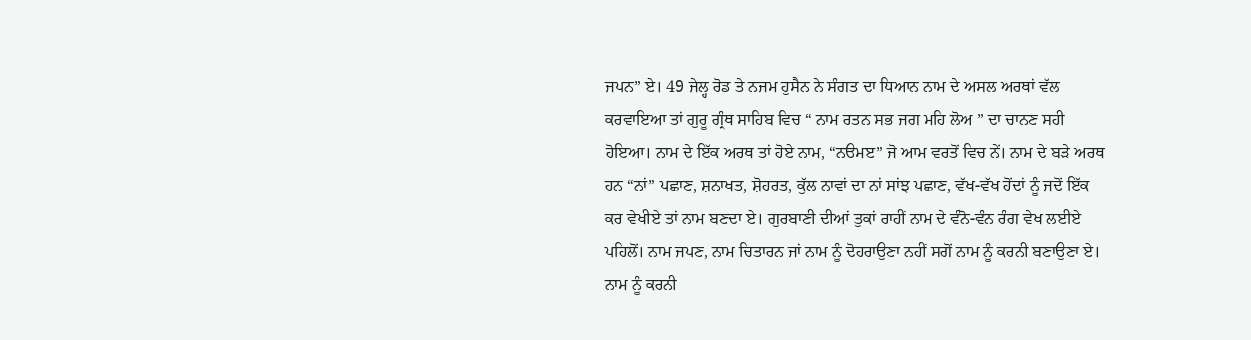ਜਪਨ” ਏ। 49 ਜੇਲ੍ਹ ਰੋਡ ਤੇ ਨਜਮ ਹੁਸੈਨ ਨੇ ਸੰਗਤ ਦਾ ਧਿਆਨ ਨਾਮ ਦੇ ਅਸਲ ਅਰਥਾਂ ਵੱਲ ਕਰਵਾਇਆ ਤਾਂ ਗੁਰੂ ਗ੍ਰੰਥ ਸਾਹਿਬ ਵਿਚ “ ਨਾਮ ਰਤਨ ਸਭ ਜਗ ਮਹਿ ਲੋਅ ” ਦਾ ਚਾਨਣ ਸਹੀ ਹੋਇਆ। ਨਾਮ ਦੇ ਇੱਕ ਅਰਥ ਤਾਂ ਹੋਏ ਨਾਮ, “ਨੳਮੲ” ਜੋ ਆਮ ਵਰਤੋਂ ਵਿਚ ਨੇਂ। ਨਾਮ ਦੇ ਬੜੇ ਅਰਥ ਹਨ “ਨਾਂ” ਪਛਾਣ, ਸ਼ਨਾਖਤ, ਸ਼ੋਹਰਤ, ਕੁੱਲ ਨਾਵਾਂ ਦਾ ਨਾਂ ਸਾਂਝ ਪਛਾਣ, ਵੱਖ-ਵੱਖ ਹੋਂਦਾਂ ਨੂੰ ਜਦੋਂ ਇੱਕ ਕਰ ਵੇਖੀਏ ਤਾਂ ਨਾਮ ਬਣਦਾ ਏ। ਗੁਰਬਾਣੀ ਦੀਆਂ ਤੁਕਾਂ ਰਾਹੀਂ ਨਾਮ ਦੇ ਵੰਨੋ-ਵੰਨ ਰੰਗ ਵੇਖ ਲਈਏ ਪਹਿਲੋਂ। ਨਾਮ ਜਪਣ, ਨਾਮ ਚਿਤਾਰਨ ਜਾਂ ਨਾਮ ਨੂੰ ਦੋਹਰਾਉਣਾ ਨਹੀਂ ਸਗੋਂ ਨਾਮ ਨੂੰ ਕਰਨੀ ਬਣਾਉਣਾ ਏ। ਨਾਮ ਨੂੰ ਕਰਨੀ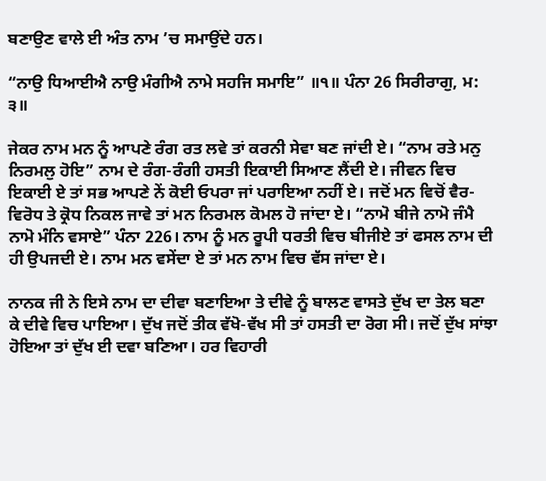ਬਣਾਉਣ ਵਾਲੇ ਈ ਅੰਤ ਨਾਮ ’ਚ ਸਮਾਉਂਦੇ ਹਨ।

“ਨਾਉ ਧਿਆਈਐ ਨਾਉ ਮੰਗੀਐ ਨਾਮੇ ਸਹਜਿ ਸਮਾਇ” ॥੧॥ ਪੰਨਾ 26 ਸਿਰੀਰਾਗੁ, ਮ: ੩॥

ਜੇਕਰ ਨਾਮ ਮਨ ਨੂੰ ਆਪਣੇ ਰੰਗ ਰਤ ਲਵੇ ਤਾਂ ਕਰਨੀ ਸੇਵਾ ਬਣ ਜਾਂਦੀ ਏ। “ਨਾਮ ਰਤੇ ਮਨੁ ਨਿਰਮਲੁ ਹੋਇ” ਨਾਮ ਦੇ ਰੰਗ-ਰੰਗੀ ਹਸਤੀ ਇਕਾਈ ਸਿਆਣ ਲੈਂਦੀ ਏ। ਜੀਵਨ ਵਿਚ ਇਕਾਈ ਏ ਤਾਂ ਸਭ ਆਪਣੇ ਨੇਂ ਕੋਈ ਓਪਰਾ ਜਾਂ ਪਰਾਇਆ ਨਹੀਂ ਏ। ਜਦੋਂ ਮਨ ਵਿਚੋਂ ਵੈਰ-ਵਿਰੋਧ ਤੇ ਕ੍ਰੋਧ ਨਿਕਲ ਜਾਵੇ ਤਾਂ ਮਨ ਨਿਰਮਲ ਕੋਮਲ ਹੋ ਜਾਂਦਾ ਏ। “ਨਾਮੋ ਬੀਜੇ ਨਾਮੋ ਜੰਮੈ ਨਾਮੋ ਮੰਨਿ ਵਸਾਏ” ਪੰਨਾ 226। ਨਾਮ ਨੂੰ ਮਨ ਰੂਪੀ ਧਰਤੀ ਵਿਚ ਬੀਜੀਏ ਤਾਂ ਫਸਲ ਨਾਮ ਦੀ ਹੀ ਉਪਜਦੀ ਏ। ਨਾਮ ਮਨ ਵਸੇਂਦਾ ਏ ਤਾਂ ਮਨ ਨਾਮ ਵਿਚ ਵੱਸ ਜਾਂਦਾ ਏ।

ਨਾਨਕ ਜੀ ਨੇ ਇਸੇ ਨਾਮ ਦਾ ਦੀਵਾ ਬਣਾਇਆ ਤੇ ਦੀਵੇ ਨੂੰ ਬਾਲਣ ਵਾਸਤੇ ਦੁੱਖ ਦਾ ਤੇਲ ਬਣਾ ਕੇ ਦੀਵੇ ਵਿਚ ਪਾਇਆ। ਦੁੱਖ ਜਦੋਂ ਤੀਕ ਵੱਖੋ-ਵੱਖ ਸੀ ਤਾਂ ਹਸਤੀ ਦਾ ਰੋਗ ਸੀ। ਜਦੋਂ ਦੁੱਖ ਸਾਂਝਾ ਹੋਇਆ ਤਾਂ ਦੁੱਖ ਈ ਦਵਾ ਬਣਿਆ। ਹਰ ਵਿਹਾਰੀ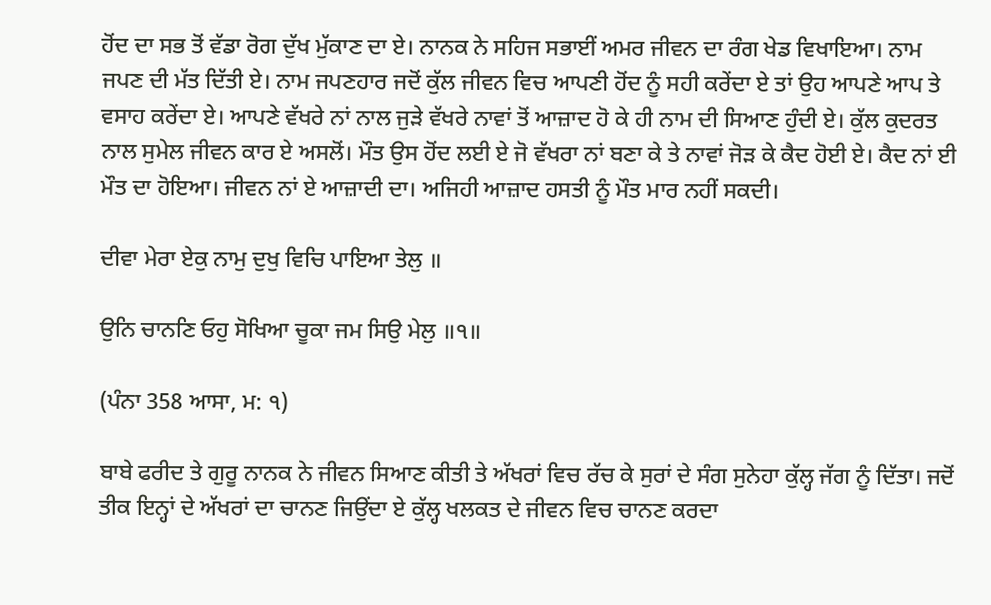ਹੋਂਦ ਦਾ ਸਭ ਤੋਂ ਵੱਡਾ ਰੋਗ ਦੁੱਖ ਮੁੱਕਾਣ ਦਾ ਏ। ਨਾਨਕ ਨੇ ਸਹਿਜ ਸਭਾਈਂ ਅਮਰ ਜੀਵਨ ਦਾ ਰੰਗ ਖੇਡ ਵਿਖਾਇਆ। ਨਾਮ ਜਪਣ ਦੀ ਮੱਤ ਦਿੱਤੀ ਏ। ਨਾਮ ਜਪਣਹਾਰ ਜਦੋਂ ਕੁੱਲ ਜੀਵਨ ਵਿਚ ਆਪਣੀ ਹੋਂਦ ਨੂੰ ਸਹੀ ਕਰੇਂਦਾ ਏ ਤਾਂ ਉਹ ਆਪਣੇ ਆਪ ਤੇ ਵਸਾਹ ਕਰੇਂਦਾ ਏ। ਆਪਣੇ ਵੱਖਰੇ ਨਾਂ ਨਾਲ ਜੁੜੇ ਵੱਖਰੇ ਨਾਵਾਂ ਤੋਂ ਆਜ਼ਾਦ ਹੋ ਕੇ ਹੀ ਨਾਮ ਦੀ ਸਿਆਣ ਹੁੰਦੀ ਏ। ਕੁੱਲ ਕੁਦਰਤ ਨਾਲ ਸੁਮੇਲ ਜੀਵਨ ਕਾਰ ਏ ਅਸਲੋਂ। ਮੌਤ ਉਸ ਹੋਂਦ ਲਈ ਏ ਜੋ ਵੱਖਰਾ ਨਾਂ ਬਣਾ ਕੇ ਤੇ ਨਾਵਾਂ ਜੋੜ ਕੇ ਕੈਦ ਹੋਈ ਏ। ਕੈਦ ਨਾਂ ਈ ਮੌਤ ਦਾ ਹੋਇਆ। ਜੀਵਨ ਨਾਂ ਏ ਆਜ਼ਾਦੀ ਦਾ। ਅਜਿਹੀ ਆਜ਼ਾਦ ਹਸਤੀ ਨੂੰ ਮੌਤ ਮਾਰ ਨਹੀਂ ਸਕਦੀ।

ਦੀਵਾ ਮੇਰਾ ਏਕੁ ਨਾਮੁ ਦੁਖੁ ਵਿਚਿ ਪਾਇਆ ਤੇਲੁ ॥

ਉਨਿ ਚਾਨਣਿ ਓਹੁ ਸੋਖਿਆ ਚੂਕਾ ਜਮ ਸਿਉ ਮੇਲੁ ॥੧॥

(ਪੰਨਾ 358 ਆਸਾ, ਮ: ੧)

ਬਾਬੇ ਫਰੀਦ ਤੇ ਗੁਰੂ ਨਾਨਕ ਨੇ ਜੀਵਨ ਸਿਆਣ ਕੀਤੀ ਤੇ ਅੱਖਰਾਂ ਵਿਚ ਰੱਚ ਕੇ ਸੁਰਾਂ ਦੇ ਸੰਗ ਸੁਨੇਹਾ ਕੁੱਲ੍ਹ ਜੱਗ ਨੂੰ ਦਿੱਤਾ। ਜਦੋਂ ਤੀਕ ਇਨ੍ਹਾਂ ਦੇ ਅੱਖਰਾਂ ਦਾ ਚਾਨਣ ਜਿਉਂਦਾ ਏ ਕੁੱਲ੍ਹ ਖਲਕਤ ਦੇ ਜੀਵਨ ਵਿਚ ਚਾਨਣ ਕਰਦਾ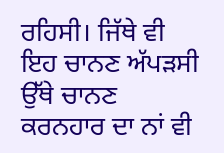ਰਹਿਸੀ। ਜਿੱਥੇ ਵੀ ਇਹ ਚਾਨਣ ਅੱਪੜਸੀ ਉੱਥੇ ਚਾਨਣ ਕਰਨਹਾਰ ਦਾ ਨਾਂ ਵੀ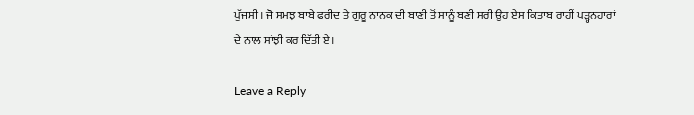ਪੁੱਜਸੀ। ਜੋ ਸਮਝ ਬਾਬੇ ਫਰੀਦ ਤੇ ਗੁਰੂ ਨਾਨਕ ਦੀ ਬਾਣੀ ਤੋਂ ਸਾਨੂੰ ਬਣੀ ਸਰੀ ਉਹ ਏਸ ਕਿਤਾਬ ਰਾਹੀਂ ਪੜ੍ਹਨਹਾਰਾਂ ਦੇ ਨਾਲ ਸਾਂਝੀ ਕਰ ਦਿੱਤੀ ਏ।

Leave a Reply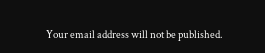Your email address will not be published.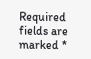Required fields are marked *